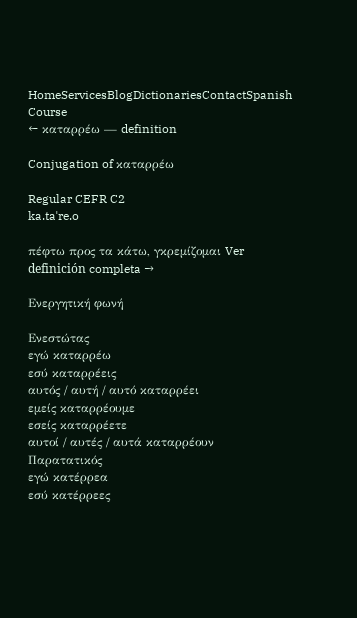HomeServicesBlogDictionariesContactSpanish Course
← καταρρέω — definition

Conjugation of καταρρέω

Regular CEFR C2
ka.taˈre.o

πέφτω προς τα κάτω, γκρεμίζομαι Ver definición completa →

Ενεργητική φωνή

Ενεστώτας
εγώ καταρρέω
εσύ καταρρέεις
αυτός / αυτή / αυτό καταρρέει
εμείς καταρρέουμε
εσείς καταρρέετε
αυτοί / αυτές / αυτά καταρρέουν
Παρατατικός
εγώ κατέρρεα
εσύ κατέρρεες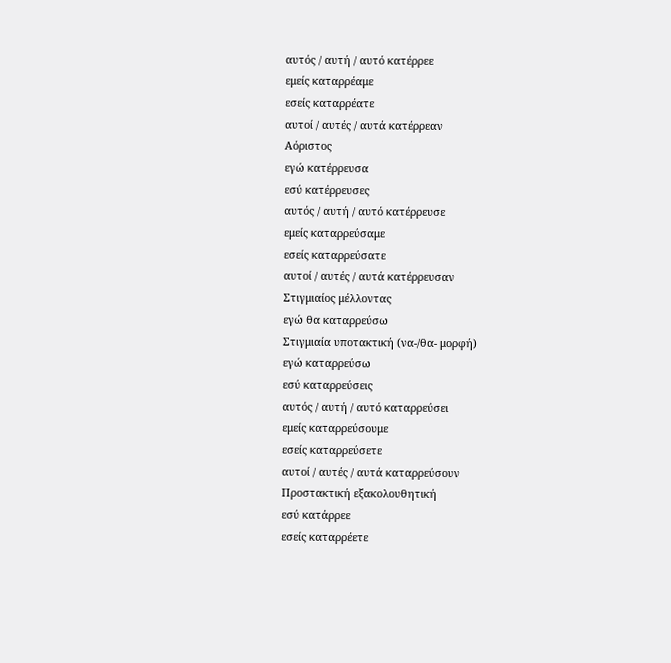αυτός / αυτή / αυτό κατέρρεε
εμείς καταρρέαμε
εσείς καταρρέατε
αυτοί / αυτές / αυτά κατέρρεαν
Αόριστος
εγώ κατέρρευσα
εσύ κατέρρευσες
αυτός / αυτή / αυτό κατέρρευσε
εμείς καταρρεύσαμε
εσείς καταρρεύσατε
αυτοί / αυτές / αυτά κατέρρευσαν
Στιγμιαίος μέλλοντας
εγώ θα καταρρεύσω
Στιγμιαία υποτακτική (να-/θα- μορφή)
εγώ καταρρεύσω
εσύ καταρρεύσεις
αυτός / αυτή / αυτό καταρρεύσει
εμείς καταρρεύσουμε
εσείς καταρρεύσετε
αυτοί / αυτές / αυτά καταρρεύσουν
Προστακτική εξακολουθητική
εσύ κατάρρεε
εσείς καταρρέετε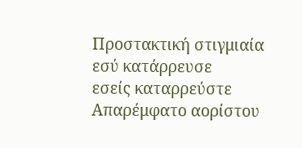Προστακτική στιγμιαία
εσύ κατάρρευσε
εσείς καταρρεύστε
Απαρέμφατο αορίστου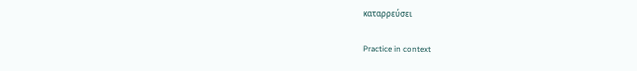καταρρεύσει

Practice in context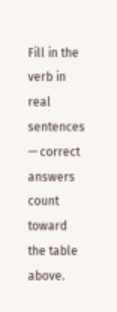Fill in the verb in real sentences — correct answers count toward the table above.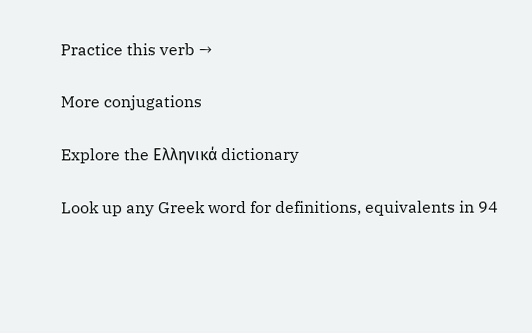Practice this verb →

More conjugations

Explore the Ελληνικά dictionary

Look up any Greek word for definitions, equivalents in 94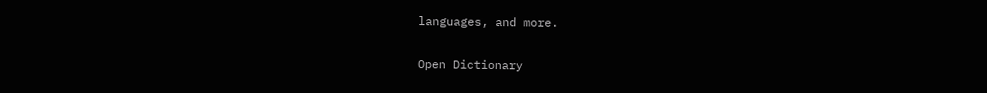languages, and more.

Open Dictionary